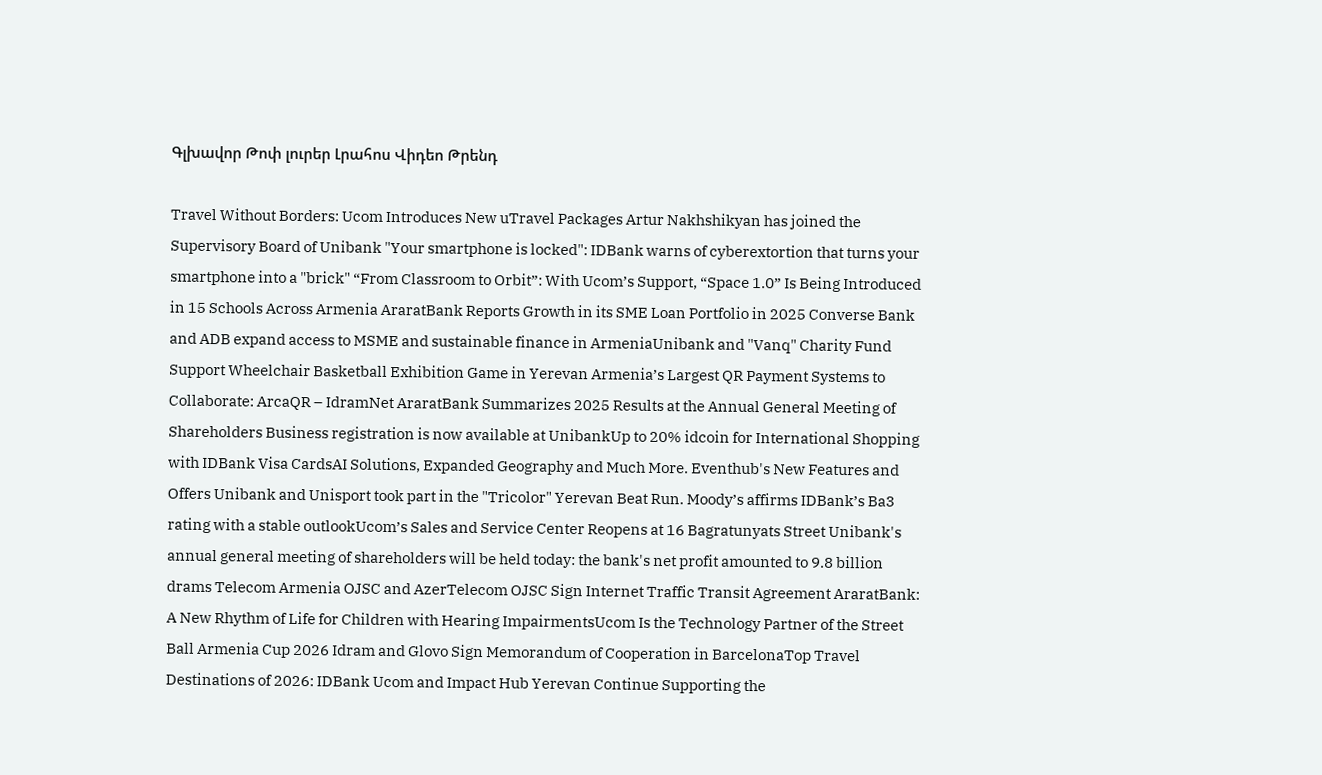Գլխավոր Թոփ լուրեր Լրահոս Վիդեո Թրենդ

Travel Without Borders: Ucom Introduces New uTravel Packages Artur Nakhshikyan has joined the Supervisory Board of Unibank "Your smartphone is locked": IDBank warns of cyberextortion that turns your smartphone into a "brick" “From Classroom to Orbit”: With Ucom’s Support, “Space 1.0” Is Being Introduced in 15 Schools Across Armenia AraratBank Reports Growth in its SME Loan Portfolio in 2025 Converse Bank and ADB expand access to MSME and sustainable finance in ArmeniaUnibank and "Vanq" Charity Fund Support Wheelchair Basketball Exhibition Game in Yerevan Armenia’s Largest QR Payment Systems to Collaborate: ArcaQR – IdramNet AraratBank Summarizes 2025 Results at the Annual General Meeting of Shareholders Business registration is now available at UnibankUp to 20% idcoin for International Shopping with IDBank Visa CardsAI Solutions, Expanded Geography and Much More. Eventhub's New Features and Offers Unibank and Unisport took part in the "Tricolor" Yerevan Beat Run. Moody’s affirms IDBank’s Ba3 rating with a stable outlookUcom’s Sales and Service Center Reopens at 16 Bagratunyats Street Unibank's annual general meeting of shareholders will be held today: the bank's net profit amounted to 9.8 billion drams Telecom Armenia OJSC and AzerTelecom OJSC Sign Internet Traffic Transit Agreement AraratBank: A New Rhythm of Life for Children with Hearing ImpairmentsUcom Is the Technology Partner of the Street Ball Armenia Cup 2026 Idram and Glovo Sign Memorandum of Cooperation in BarcelonaTop Travel Destinations of 2026: IDBank Ucom and Impact Hub Yerevan Continue Supporting the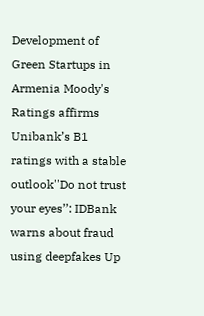Development of Green Startups in Armenia Moody's Ratings affirms Unibank’s B1 ratings with a stable outlook''Do not trust your eyes’’: IDBank warns about fraud using deepfakes Up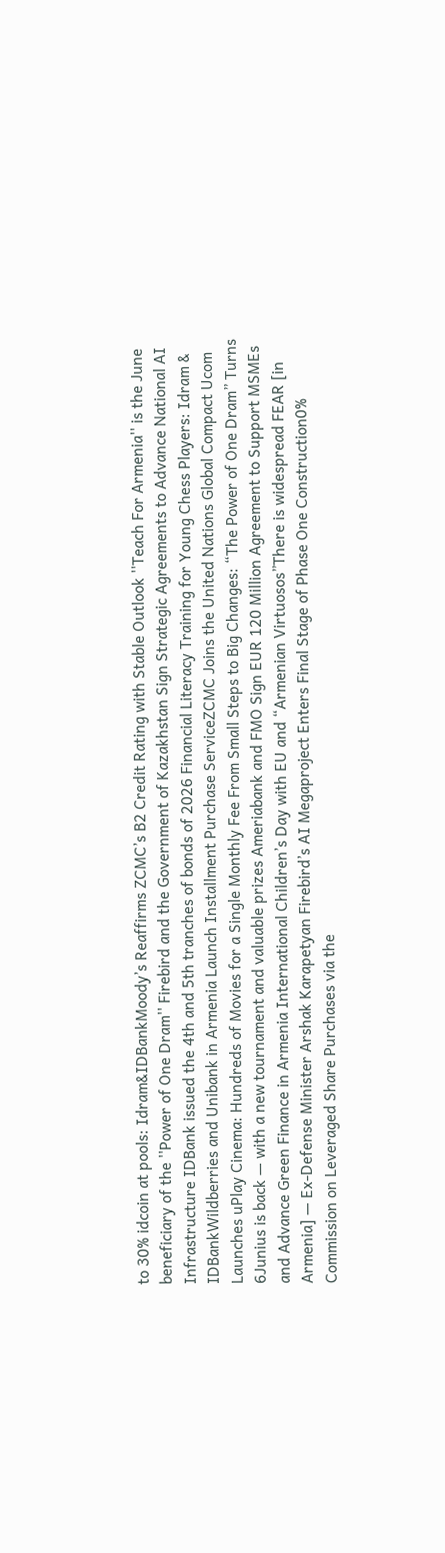to 30% idcoin at pools: Idram&IDBankMoody’s Reaffirms ZCMC’s B2 Credit Rating with Stable Outlook ''Teach For Armenia'' is the June beneficiary of the ''Power of One Dram'' Firebird and the Government of Kazakhstan Sign Strategic Agreements to Advance National AI Infrastructure IDBank issued the 4th and 5th tranches of bonds of 2026 Financial Literacy Training for Young Chess Players: Idram & IDBankWildberries and Unibank in Armenia Launch Installment Purchase ServiceZCMC Joins the United Nations Global Compact Ucom Launches uPlay Cinema: Hundreds of Movies for a Single Monthly Fee From Small Steps to Big Changes: “The Power of One Dram” Turns 6Junius is back — with a new tournament and valuable prizes Ameriabank and FMO Sign EUR 120 Million Agreement to Support MSMEs and Advance Green Finance in Armenia International Children’s Day with EU and “Armenian Virtuosos”There is widespread FEAR [in Armenia] — Ex-Defense Minister Arshak Karapetyan Firebird’s AI Megaproject Enters Final Stage of Phase One Construction0% Commission on Leveraged Share Purchases via the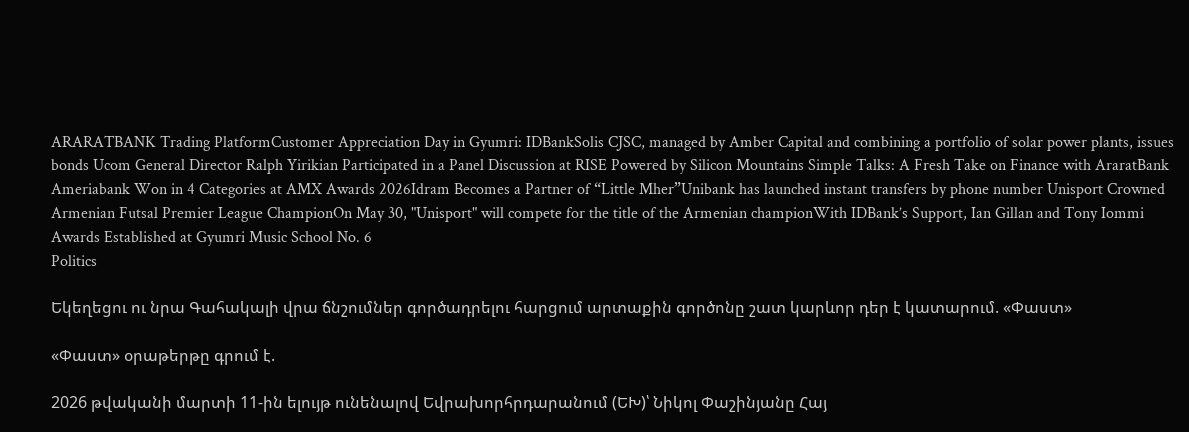ARARATBANK Trading PlatformCustomer Appreciation Day in Gyumri: IDBankSolis CJSC, managed by Amber Capital and combining a portfolio of solar power plants, issues bonds Ucom General Director Ralph Yirikian Participated in a Panel Discussion at RISE Powered by Silicon Mountains Simple Talks: A Fresh Take on Finance with AraratBank Ameriabank Won in 4 Categories at AMX Awards 2026Idram Becomes a Partner of “Little Mher”Unibank has launched instant transfers by phone number Unisport Crowned Armenian Futsal Premier League ChampionOn May 30, "Unisport" will compete for the title of the Armenian championWith IDBank’s Support, Ian Gillan and Tony Iommi Awards Established at Gyumri Music School No. 6
Politics

Եկեղեցու ու նրա Գահակալի վրա ճնշումներ գործադրելու հարցում արտաքին գործոնը շատ կարևոր դեր է կատարում. «Փաստ»

«Փաստ» օրաթերթը գրում է.

2026 թվականի մարտի 11-ին ելույթ ունենալով Եվրախորհրդարանում (ԵԽ)՝ Նիկոլ Փաշինյանը Հայ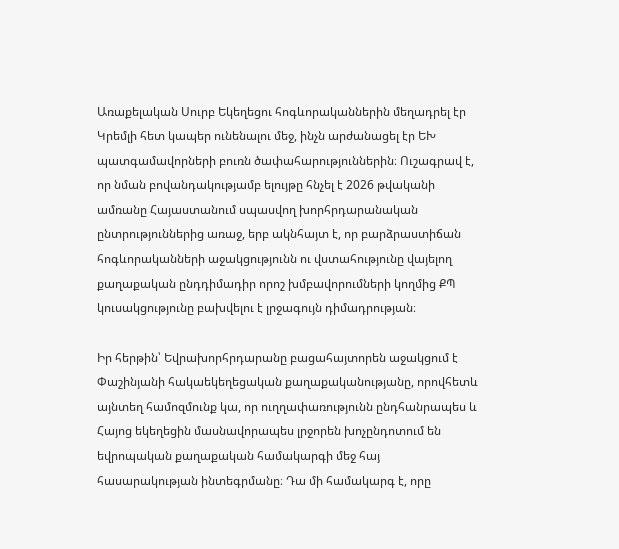Առաքելական Սուրբ Եկեղեցու հոգևորականներին մեղադրել էր Կրեմլի հետ կապեր ունենալու մեջ, ինչն արժանացել էր ԵԽ պատգամավորների բուռն ծափահարություններին։ Ուշագրավ է, որ նման բովանդակությամբ ելույթը հնչել է 2026 թվականի ամռանը Հայաստանում սպասվող խորհրդարանական ընտրություններից առաջ, երբ ակնհայտ է, որ բարձրաստիճան հոգևորականների աջակցությունն ու վստահությունը վայելող քաղաքական ընդդիմադիր որոշ խմբավորումների կողմից ՔՊ կուսակցությունը բախվելու է լրջագույն դիմադրության։

Իր հերթին՝ Եվրախորհրդարանը բացահայտորեն աջակցում է Փաշինյանի հակաեկեղեցական քաղաքականությանը, որովհետև այնտեղ համոզմունք կա, որ ուղղափառությունն ընդհանրապես և Հայոց եկեղեցին մասնավորապես լրջորեն խոչընդոտում են եվրոպական քաղաքական համակարգի մեջ հայ հասարակության ինտեգրմանը։ Դա մի համակարգ է, որը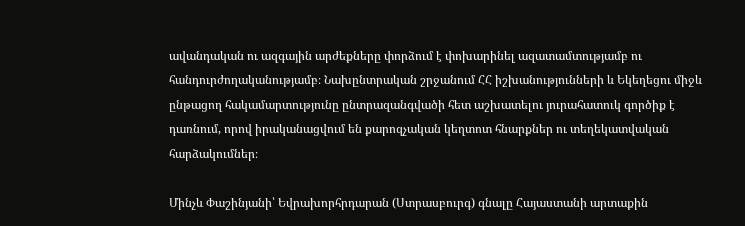ավանդական ու ազգային արժեքները փորձում է փոխարինել ազատամտությամբ ու հանդուրժողականությամբ։ Նախընտրական շրջանում ՀՀ իշխանությունների և Եկեղեցու միջև ընթացող հակամարտությունը ընտրազանգվածի հետ աշխատելու յուրահատուկ գործիք է դառնում, որով իրականացվում են քարոզչական կեղտոտ հնարքներ ու տեղեկատվական հարձակումներ։

Մինչև Փաշինյանի՝ Եվրախորհրդարան (Ստրասբուրգ) գնալը Հայաստանի արտաքին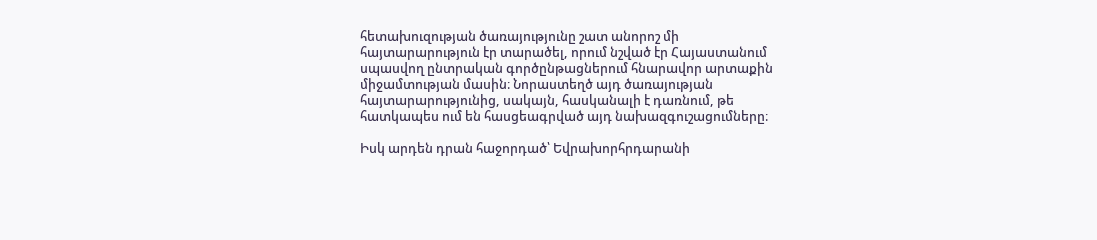հետախուզության ծառայությունը շատ անորոշ մի հայտարարություն էր տարածել, որում նշված էր Հայաստանում սպասվող ընտրական գործընթացներում հնարավոր արտաքին միջամտության մասին։ Նորաստեղծ այդ ծառայության հայտարարությունից, սակայն, հասկանալի է դառնում, թե հատկապես ում են հասցեագրված այդ նախազգուշացումները։

Իսկ արդեն դրան հաջորդած՝ Եվրախորհրդարանի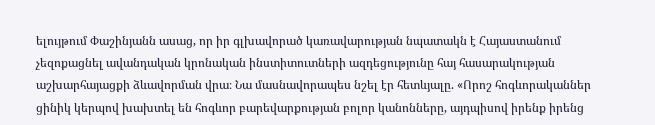ելույթում Փաշինյանն ասաց, որ իր գլխավորած կառավարության նպատակն է Հայաստանում չեզոքացնել ավանդական կրոնական ինստիտուտների ազդեցությունը հայ հասարակության աշխարհայացքի ձևավորման վրա։ Նա մասնավորապես նշել էր հետևյալը. «Որոշ հոգևորականներ ցինիկ կերպով խախտել են հոգևոր բարեվարքության բոլոր կանոնները, այդպիսով իրենք իրենց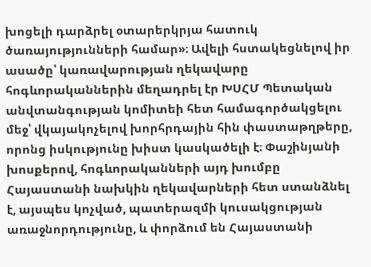խոցելի դարձրել օտարերկրյա հատուկ ծառայությունների համար»։ Ավելի հստակեցնելով իր ասածը՝ կառավարության ղեկավարը հոգևորականներին մեղադրել էր ԽՍՀՄ Պետական անվտանգության կոմիտեի հետ համագործակցելու մեջ՝ վկայակոչելով խորհրդային հին փաստաթղթերը, որոնց իսկությունը խիստ կասկածելի է։ Փաշինյանի խոսքերով, հոգևորականների այդ խումբը Հայաստանի նախկին ղեկավարների հետ ստանձնել է, այսպես կոչված, պատերազմի կուսակցության առաջնորդությունը, և փորձում են Հայաստանի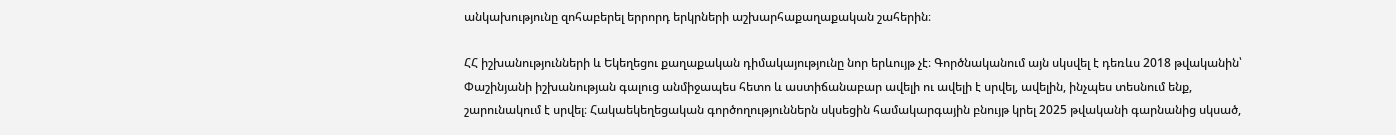անկախությունը զոհաբերել երրորդ երկրների աշխարհաքաղաքական շահերին։

ՀՀ իշխանությունների և Եկեղեցու քաղաքական դիմակայությունը նոր երևույթ չէ։ Գործնականում այն սկսվել է դեռևս 2018 թվականին՝ Փաշինյանի իշխանության գալուց անմիջապես հետո և աստիճանաբար ավելի ու ավելի է սրվել, ավելին, ինչպես տեսնում ենք, շարունակում է սրվել։ Հակաեկեղեցական գործողություններն սկսեցին համակարգային բնույթ կրել 2025 թվականի գարնանից սկսած,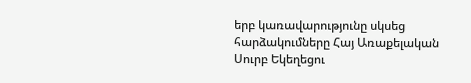երբ կառավարությունը սկսեց հարձակումները Հայ Առաքելական Սուրբ Եկեղեցու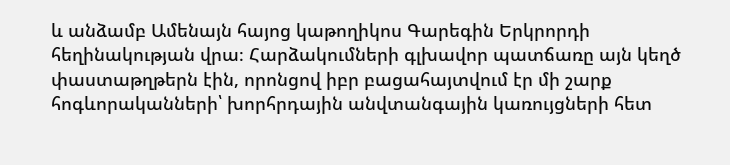և անձամբ Ամենայն հայոց կաթողիկոս Գարեգին Երկրորդի հեղինակության վրա։ Հարձակումների գլխավոր պատճառը այն կեղծ փաստաթղթերն էին, որոնցով իբր բացահայտվում էր մի շարք հոգևորականների՝ խորհրդային անվտանգային կառույցների հետ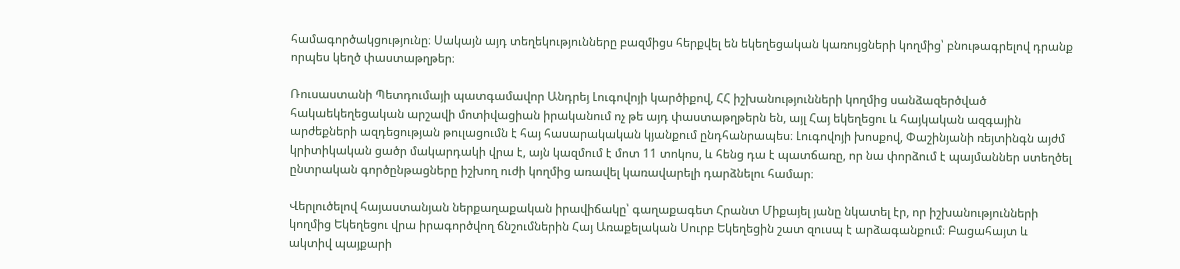համագործակցությունը։ Սակայն այդ տեղեկությունները բազմիցս հերքվել են եկեղեցական կառույցների կողմից՝ բնութագրելով դրանք որպես կեղծ փաստաթղթեր։

Ռուսաստանի Պետդումայի պատգամավոր Անդրեյ Լուգովոյի կարծիքով, ՀՀ իշխանությունների կողմից սանձազերծված հակաեկեղեցական արշավի մոտիվացիան իրականում ոչ թե այդ փաստաթղթերն են, այլ Հայ եկեղեցու և հայկական ազգային արժեքների ազդեցության թուլացումն է հայ հասարակական կյանքում ընդհանրապես։ Լուգովոյի խոսքով, Փաշինյանի ռեյտինգն այժմ կրիտիկական ցածր մակարդակի վրա է, այն կազմում է մոտ 11 տոկոս, և հենց դա է պատճառը, որ նա փորձում է պայմաններ ստեղծել ընտրական գործընթացները իշխող ուժի կողմից առավել կառավարելի դարձնելու համար։

Վերլուծելով հայաստանյան ներքաղաքական իրավիճակը՝ գաղաքագետ Հրանտ Միքայել յանը նկատել էր, որ իշխանությունների կողմից Եկեղեցու վրա իրագործվող ճնշումներին Հայ Առաքելական Սուրբ Եկեղեցին շատ զուսպ է արձագանքում։ Բացահայտ և ակտիվ պայքարի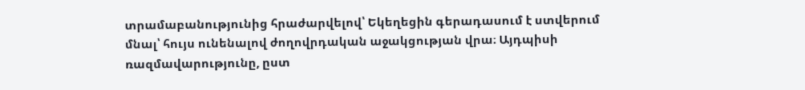տրամաբանությունից հրաժարվելով՝ Եկեղեցին գերադասում է ստվերում մնալ՝ հույս ունենալով ժողովրդական աջակցության վրա։ Այդպիսի ռազմավարությունը, ըստ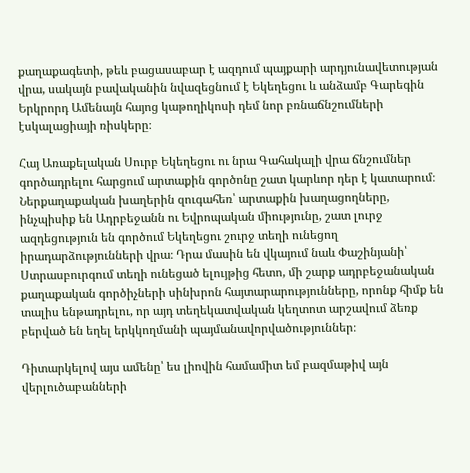քաղաքագետի, թեև բացասաբար է ազդում պայքարի արդյունավետության վրա, սակայն բավականին նվազեցնում է Եկեղեցու և անձամբ Գարեգին Երկրորդ Ամենայն հայոց կաթողիկոսի դեմ նոր բռնաճնշումների էսկալացիայի ռիսկերը։

Հայ Առաքելական Սուրբ Եկեղեցու ու նրա Գահակալի վրա ճնշումներ գործադրելու հարցում արտաքին գործոնը շատ կարևոր դեր է կատարում։ Ներքաղաքական խաղերին զուգահեռ՝ արտաքին խաղացողները, ինչպիսիք են Ադրբեջանն ու Եվրոպական միությունը, շատ լուրջ ազդեցություն են գործում Եկեղեցու շուրջ տեղի ունեցող իրադարձությունների վրա։ Դրա մասին են վկայում նաև Փաշինյանի՝ Ստրասբուրգում տեղի ունեցած ելույթից հետո, մի շարք ադրբեջանական քաղաքական գործիչների սինխրոն հայտարարությունները, որոնք հիմք են տալիս ենթադրելու, որ այդ տեղեկատվական կեղտոտ արշավում ձեռք բերված են եղել երկկողմանի պայմանավորվածություններ։

Դիտարկելով այս ամենը՝ ես լիովին համամիտ եմ բազմաթիվ այն վերլուծաբանների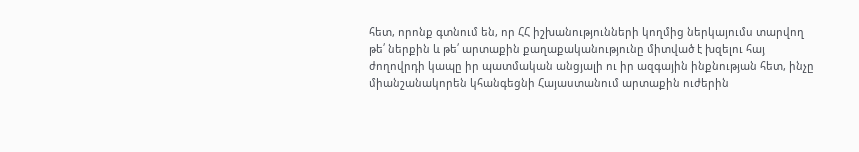հետ, որոնք գտնում են, որ ՀՀ իշխանությունների կողմից ներկայումս տարվող թե՛ ներքին և թե՛ արտաքին քաղաքականությունը միտված է խզելու հայ ժողովրդի կապը իր պատմական անցյալի ու իր ազգային ինքնության հետ, ինչը միանշանակորեն կհանգեցնի Հայաստանում արտաքին ուժերին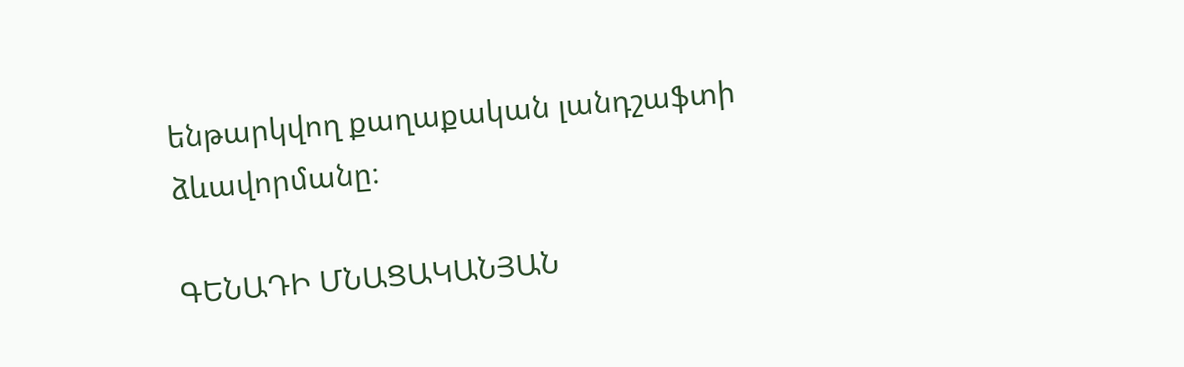ենթարկվող քաղաքական լանդշաֆտի ձևավորմանը։

ԳԵՆԱԴԻ ՄՆԱՑԱԿԱՆՅԱՆ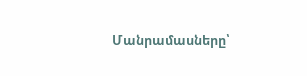Մանրամասները՝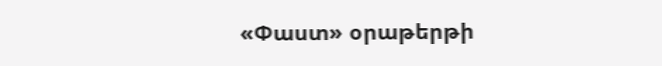«Փաստ» օրաթերթի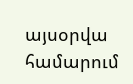այսօրվա համարում